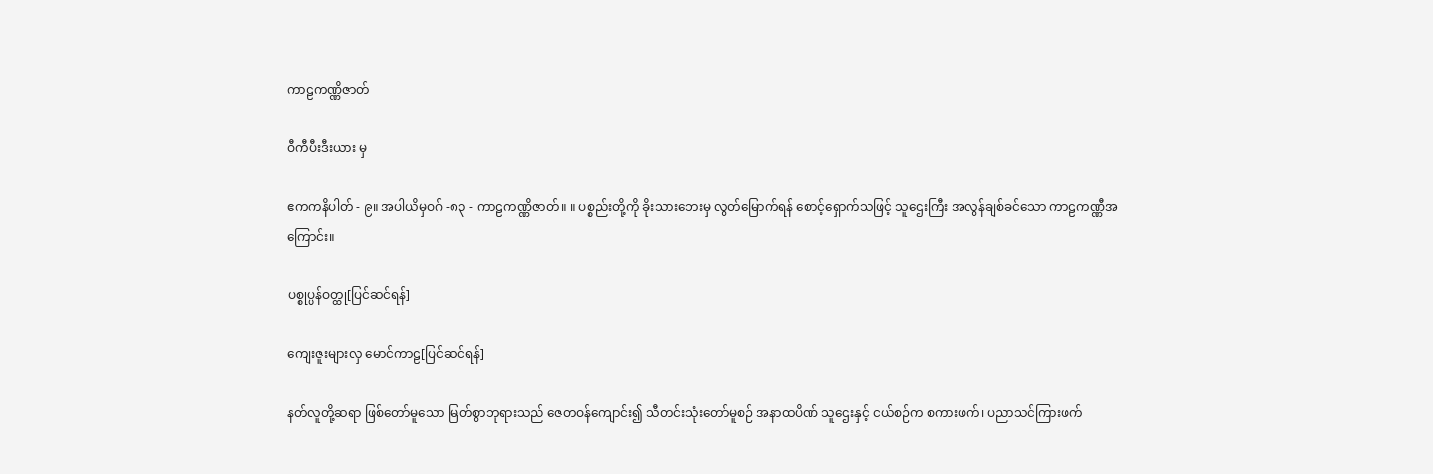ကာဠကဏ္ဏိဇာတ်

ဝီကီပီးဒီးယား မှ

ဧကကနိပါတ် - ၉။ အပါယိမှဝဂ် -၈၃ - ကာဠကဏ္ဏိဇာတ်။ ။ ပစ္စည်းတို့ကို ခိုးသားဘေးမှ လွတ်မြောက်ရန် စောင့်ရှောက်သဖြင့် သူဌေးကြီး အလွန်ချစ်ခင်သော ကာဠကဏ္ဏီအကြောင်း။

ပစ္စုပ္ပန်ဝတ္ထု[ပြင်ဆင်ရန်]

ကျေးဇူးများလှ မောင်ကာဠ[ပြင်ဆင်ရန်]

နတ်လူတို့ဆရာ ဖြစ်တော်မူသော မြတ်စွာဘုရားသည် ဇေတဝန်ကျောင်း၍ သီတင်းသုံးတော်မူစဉ် အနာထပိဏ် သူဌေးနှင့် ငယ်စဉ်က စကားဖက်၊ ပညာသင်ကြားဖက်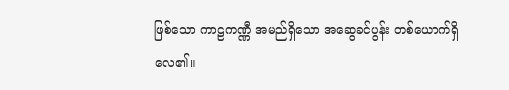ဖြစ်သော ကာဠကဏ္ဏီ အမည်ရှိသော အဆွေခင်ပွန်း တစ်ယောက်ရှိလေ၏။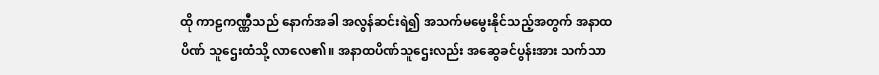ထို ကာဠကဏ္ဏီသည် နောက်အခါ အလွန်ဆင်းရဲ၍ အသက်မမွေးနိုင်သည့်အတွက် အနာထပိဏ် သူဌေးထံသို့ လာလေ၏။ အနာထပိဏ်သူဌေးလည်း အဆွေခင်ပွန်းအား သက်သာ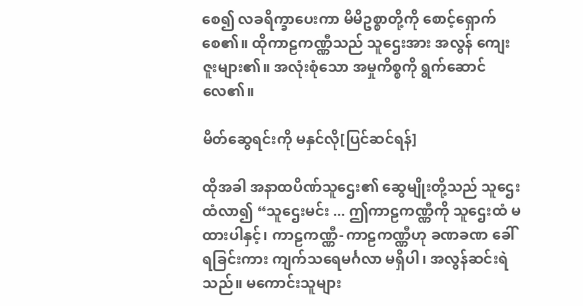စေ၍ လခရိက္ခာပေးကာ မိမိဥစ္စာတို့ကို စောင့်ရှောက်စေ၏။ ထိုကာဠကဏ္ဏီသည် သူဌေးအား အလွန် ကျေးဇူးများ၏။ အလုံးစုံသော အမှုကိစ္စကို ရွက်ဆောင်လေ၏။

မိတ်ဆွေရင်းကို မနှင်လို[ပြင်ဆင်ရန်]

ထိုအခါ အနာထပိဏ်သူဌေး၏ ဆွေမျိုးတို့သည် သူဌေးထံလာ၍ “သူဌေးမင်း ... ဤကာဠကဏ္ဏီကို သူဌေးထံ မထားပါနှင့်၊ ကာဠကဏ္ဏီ- ကာဠကဏ္ဏီဟု ခဏခဏ ခေါ်ရခြင်းကား ကျက်သရေမင်္ဂလာ မရှိပါ၊ အလွန်ဆင်းရဲသည်။ မကောင်းသူများ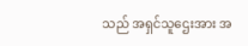သည် အရှင်သူဌေးအား အ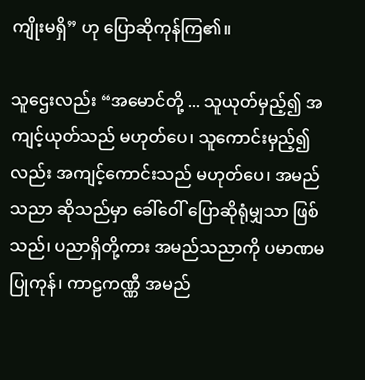ကျိုးမရှိ” ဟု ပြောဆိုကုန်ကြ၏။

သူဌေးလည်း “အမောင်တို့ ... သူယုတ်မှည့်၍ အကျင့်ယုတ်သည် မဟုတ်ပေ၊ သူကောင်းမှည့်၍လည်း အကျင့်ကောင်းသည် မဟုတ်ပေ၊ အမည်သညာ ဆိုသည်မှာ ခေါ်ဝေါ် ပြောဆိုရုံမျှသာ ဖြစ်သည်၊ ပညာရှိတို့ကား အမည်သညာကို ပမာဏမပြုကုန်၊ ကာဠကဏ္ဏီ အမည်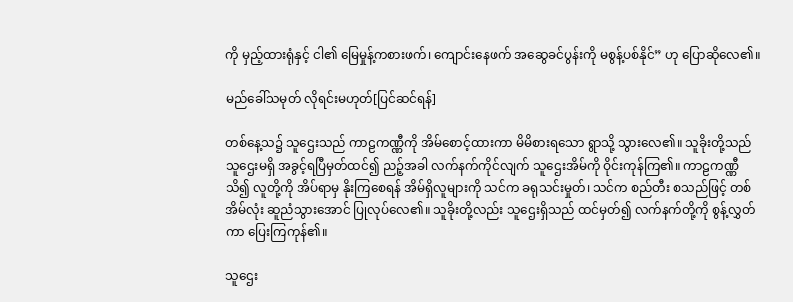ကို မှည့်ထားရုံနှင့် ငါ၏ မြေမှုန့်ကစားဖက်၊ ကျောင်းနေဖက် အဆွေခင်ပွန်းကို မစွန့်ပစ်နိုင်” ဟု ပြောဆိုလေ၏။

မည်ခေါ်သမုတ် လိုရင်းမဟုတ်[ပြင်ဆင်ရန်]

တစ်နေ့သ၌ သူဌေးသည် ကာဠကဏ္ဏီကို အိမ်စောင့်ထားကာ မိမိစားရသော ရွာသို့ သွားလေ၏။ သူခိုးတို့သည် သူဌေးမရှိ အခွင့်ရပြီမှတ်ထင်၍ ညဉ့်အခါ လက်နက်ကိုင်လျက် သူဌေးအိမ်ကို ဝိုင်းကုန်ကြ၏။ ကာဠကဏ္ဏီ သိ၍ လူတို့ကို အိပ်ရာမှ နိုးကြစေရန် အိမ်ရှိလူများကို သင်က ခရုသင်းမှုတ်၊ သင်က စည်တီး စသည်ဖြင့် တစ်အိမ်လုံး ဆူညံသွားအောင် ပြုလုပ်လေ၏။ သူခိုးတို့လည်း သူဌေးရှိသည် ထင်မှတ်၍ လက်နက်တို့ကို စွန့်လွှတ်ကာ ပြေးကြကုန်၏။

သူဌေး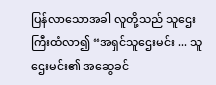ပြန်လာသောအခါ လူတို့သည် သူဌေးကြီးထံလာ၍ “အရှင်သူဌေးမင်း ... သူဌေးမင်း၏ အဆွေခင်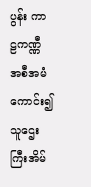ပွန်း ကာဠကဏ္ဏီ အစီအမံကောင်း၍ သူဌေးကြီးအိမ်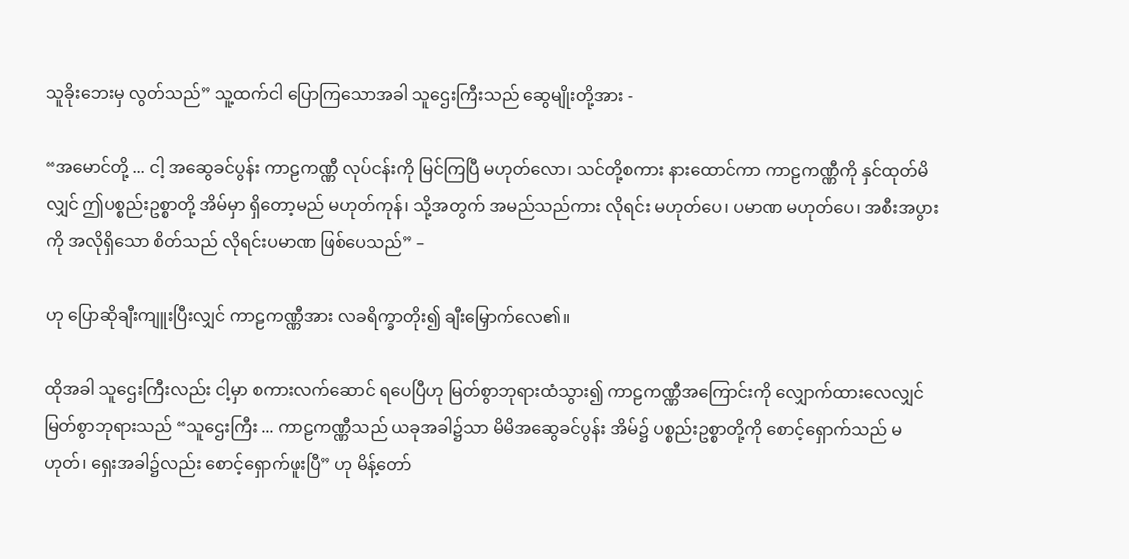သူခိုးဘေးမှ လွတ်သည်” သူ့ထက်ငါ ပြောကြသောအခါ သူဌေးကြီးသည် ဆွေမျိုးတို့အား -

“အမောင်တို့ ... ငါ့ အဆွေခင်ပွန်း ကာဠကဏ္ဏီ လုပ်ငန်းကို မြင်ကြပြီ မဟုတ်လော၊ သင်တို့စကား နားထောင်ကာ ကာဠကဏ္ဏီကို နှင်ထုတ်မိလျှင် ဤပစ္စည်းဥစ္စာတို့ အိမ်မှာ ရှိတော့မည် မဟုတ်ကုန်၊ သို့အတွက် အမည်သည်ကား လိုရင်း မဟုတ်ပေ၊ ပမာဏ မဟုတ်ပေ၊ အစီးအပွားကို အလိုရှိသော စိတ်သည် လိုရင်းပမာဏ ဖြစ်ပေသည်” –

ဟု ပြောဆိုချီးကျူးပြီးလျှင် ကာဠကဏ္ဏီအား လခရိက္ခာတိုး၍ ချီးမြှောက်လေ၏။

ထိုအခါ သူဌေးကြီးလည်း ငါ့မှာ စကားလက်ဆောင် ရပေပြီဟု မြတ်စွာဘုရားထံသွား၍ ကာဠကဏ္ဏီအကြောင်းကို လျှောက်ထားလေလျှင် မြတ်စွာဘုရားသည် “သူဌေးကြီး ... ကာဠကဏ္ဏီသည် ယခုအခါ၌သာ မိမိအဆွေခင်ပွန်း အိမ်၌ ပစ္စည်းဥစ္စာတို့ကို စောင့်ရှောက်သည် မဟုတ်၊ ရှေးအခါ၌လည်း စောင့်ရှောက်ဖူးပြီ” ဟု မိန့်တော်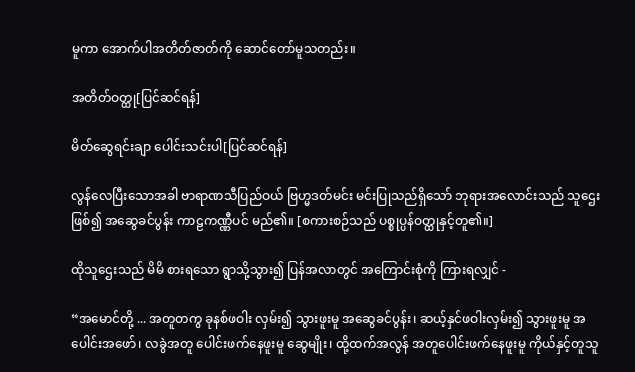မူကာ အောက်ပါအတိတ်ဇာတ်ကို ဆောင်တော်မူသတည်း။

အတိတ်ဝတ္ထု[ပြင်ဆင်ရန်]

မိတ်ဆွေရင်းချာ ပေါင်းသင်းပါ[ပြင်ဆင်ရန်]

လွန်လေပြီးသောအခါ ဗာရာဏသီပြည်ဝယ် ဗြဟ္မဒတ်မင်း မင်းပြုသည်ရှိသော် ဘုရားအလောင်းသည် သူဌေးဖြစ်၍ အဆွေခင်ပွန်း ကာဠကဏ္ဏီပင် မည်၏။ [စကားစဉ်သည် ပစ္စုပ္ပန်ဝတ္ထုနှင့်တူ၏။]

ထိုသူဌေးသည် မိမိ စားရသော ရွာသို့သွား၍ ပြန်အလာတွင် အကြောင်းစုံကို ကြားရလျှင် -

“အမောင်တို့ ... အတူတကွ ခုနစ်ဖဝါး လှမ်း၍ သွားဖူးမူ အဆွေခင်ပွန်း၊ ဆယ့်နှင်ဖဝါးလှမ်း၍ သွားဖူးမူ အပေါင်းအဖော်၊ လခွဲအတူ ပေါင်းဖက်နေဖူးမူ ဆွေမျိုး၊ ထို့ထက်အလွန် အတူပေါင်းဖက်နေဖူးမူ ကိုယ်နှင့်တူသူ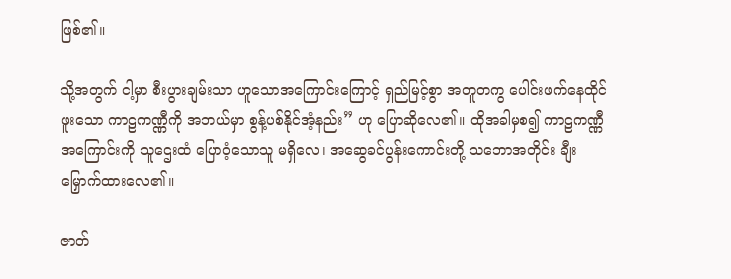ဖြစ်၏။

သို့အတွက် ငါ့မှာ စီးပွားချမ်းသာ ဟူသောအကြောင်းကြောင့် ရှည်မြင့်စွာ အတူတကွ ပေါင်းဖက်နေထိုင်ဖူးသော ကာဠကဏ္ဏီကို အဘယ်မှာ စွန့်ပစ်နိုင်အံ့နည်း” ဟု ပြောဆိုလေ၏။ ထိုအခါမှစ၍ ကာဠကဏ္ဏီအကြောင်းကို သူဌေးထံ ပြောဝံ့သောသူ မရှိလေ၊ အဆွေခင်ပွန်းကောင်းတို့ သဘောအတိုင်း ချီးမြှောက်ထားလေ၏။

ဇာတ်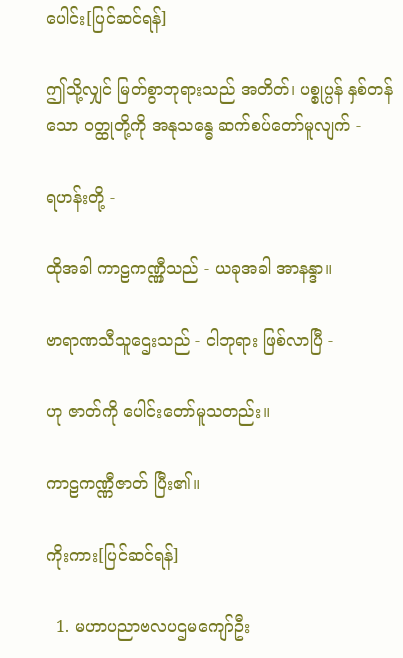ပေါင်း[ပြင်ဆင်ရန်]

ဤသို့လျှင် မြတ်စွာဘုရားသည် အတိတ်၊ ပစ္စုပ္ပန် နှစ်တန်သော ဝတ္ထုတို့ကို အနုသန္ဓေ ဆက်စပ်တော်မူလျက် -

ရဟန်းတို့ -

ထိုအခါ ကာဠကဏ္ဏှီသည် - ယခုအခါ အာနန္ဒာ။

ဗာရာဏသီသူဌေးသည် - ငါဘုရား ဖြစ်လာပြီ -

ဟု ဇာတ်ကို ပေါင်းတော်မူသတည်း။

ကာဠကဏ္ဏီဇာတ် ပြီး၏။

ကိုးကား[ပြင်ဆင်ရန်]

  1. မဟာပညာဗလပဌမကျော်ဦး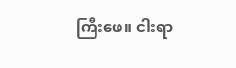ကြီးဖေ။ ငါးရာ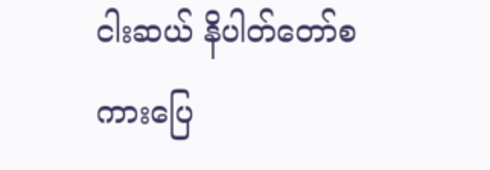ငါးဆယ် နိပါတ်တော်စကားပြေ